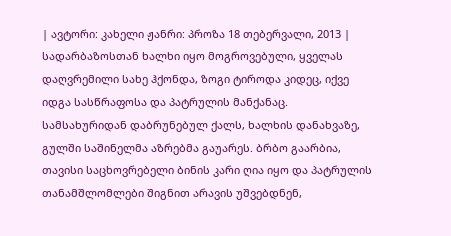| ავტორი: კახელი ჟანრი: პროზა 18 თებერვალი, 2013 |
სადარბაზოსთან ხალხი იყო მოგროვებული, ყველას დაღვრემილი სახე ჰქონდა, ზოგი ტიროდა კიდეც, იქვე იდგა სასწრაფოსა და პატრულის მანქანაც. სამსახურიდან დაბრუნებულ ქალს, ხალხის დანახვაზე, გულში საშინელმა აზრებმა გაუარეს. ბრბო გაარბია, თავისი საცხოვრებელი ბინის კარი ღია იყო და პატრულის თანამშლომლები შიგნით არავის უშვებდნენ,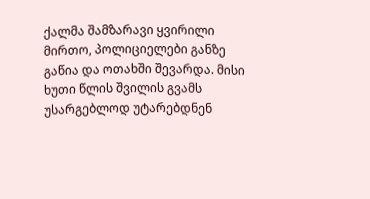ქალმა შამზარავი ყვირილი მირთო, პოლიციელები განზე გაწია და ოთახში შევარდა. მისი ხუთი წლის შვილის გვამს უსარგებლოდ უტარებდნენ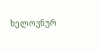ხელოვნურ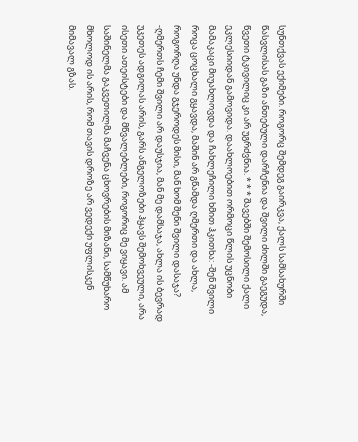სუნთქვას ექიმები. როგორც შემდეგ გაირკვა, ქალს სამსახურში წასვლისას გაზი ანთებული დარჩენია და შვილი ძილში გაეგუდა, წვეთი ტკივილიც კი არ უგრძვნია. * * * შავებში შემოსილი ქალი ეკლესიიდან გამოვიდა. დაახლოებით ორმოცი წლის უცნობი მამაკაცი მიუახლოვდა და ჩახლეჩილი ხმით ჰკითხა: -შენ შვილი როცა ცოცხალი გყავდა, მაშინ არ გწამდა ღმერთი და ახლა, როგორღა უნდა გჯეროდეს მისი, მან ხომ შენი შვილი დასაჯა? -ღმერთს ჩემი შვილი არ დაუსჯია, მან მე დამსაჯა, ახლა ის ბევრად უკეთეს ადგილას არის, გარს ანგელოზები ჰყავს შემოხვეული, არა ისეთი ათეისტები და მწვალებლები, როგორიც მე ვიყავი. ამ საშინელმა გაკვეთილმა მაჩვენა ცხოვრების მიზანი, სამწუხარო მხოლოდ ის არის, რომ თავის დროზე არ ვედექი უფლისკენ მიმავალ გზას.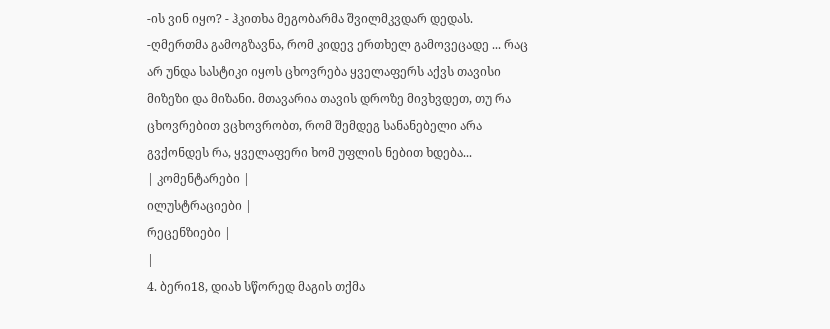-ის ვინ იყო? - ჰკითხა მეგობარმა შვილმკვდარ დედას. -ღმერთმა გამოგზავნა, რომ კიდევ ერთხელ გამოვეცადე ... რაც არ უნდა სასტიკი იყოს ცხოვრება ყველაფერს აქვს თავისი მიზეზი და მიზანი. მთავარია თავის დროზე მივხვდეთ, თუ რა ცხოვრებით ვცხოვრობთ, რომ შემდეგ სანანებელი არა გვქონდეს რა, ყველაფერი ხომ უფლის ნებით ხდება...
| კომენტარები |
ილუსტრაციები |
რეცენზიები |
|
4. ბერი18, დიახ სწორედ მაგის თქმა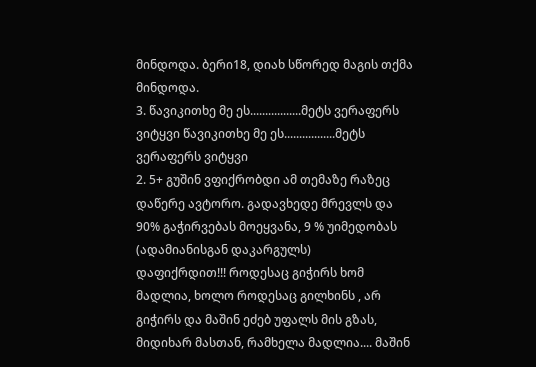მინდოდა. ბერი18, დიახ სწორედ მაგის თქმა მინდოდა.
3. წავიკითხე მე ეს.................მეტს ვერაფერს ვიტყვი წავიკითხე მე ეს.................მეტს ვერაფერს ვიტყვი
2. 5+ გუშინ ვფიქრობდი ამ თემაზე რაზეც დაწერე ავტორო. გადავხედე მრევლს და 90% გაჭირვებას მოეყვანა, 9 % უიმედობას (ადამიანისგან დაკარგულს)
დაფიქრდით!!! როდესაც გიჭირს ხომ მადლია, ხოლო როდესაც გილხინს , არ გიჭირს და მაშინ ეძებ უფალს მის გზას, მიდიხარ მასთან, რამხელა მადლია.... მაშინ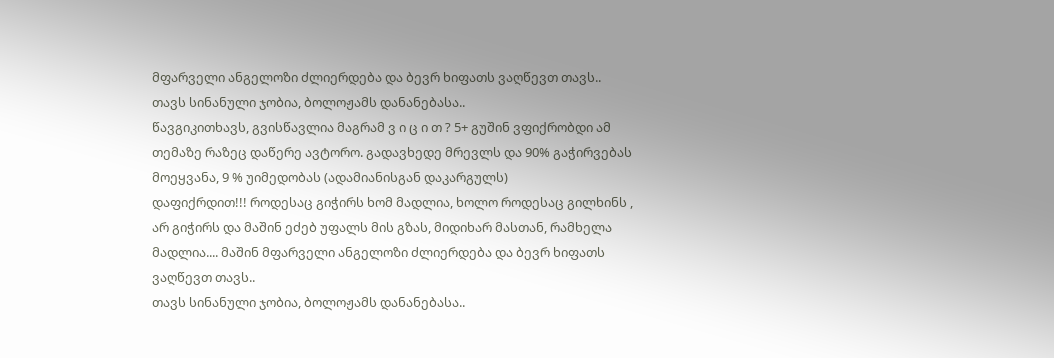მფარველი ანგელოზი ძლიერდება და ბევრ ხიფათს ვაღწევთ თავს..
თავს სინანული ჯობია, ბოლოჟამს დანანებასა..
წავგიკითხავს, გვისწავლია მაგრამ ვ ი ც ი თ ? 5+ გუშინ ვფიქრობდი ამ თემაზე რაზეც დაწერე ავტორო. გადავხედე მრევლს და 90% გაჭირვებას მოეყვანა, 9 % უიმედობას (ადამიანისგან დაკარგულს)
დაფიქრდით!!! როდესაც გიჭირს ხომ მადლია, ხოლო როდესაც გილხინს , არ გიჭირს და მაშინ ეძებ უფალს მის გზას, მიდიხარ მასთან, რამხელა მადლია.... მაშინ მფარველი ანგელოზი ძლიერდება და ბევრ ხიფათს ვაღწევთ თავს..
თავს სინანული ჯობია, ბოლოჟამს დანანებასა..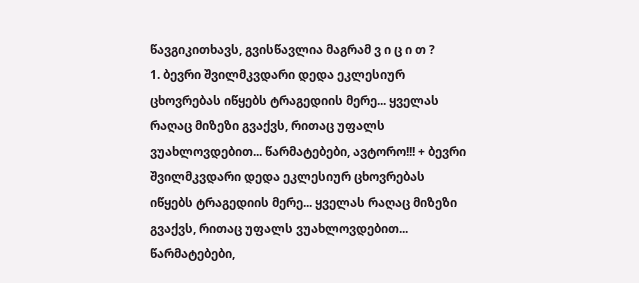წავგიკითხავს, გვისწავლია მაგრამ ვ ი ც ი თ ?
1. ბევრი შვილმკვდარი დედა ეკლესიურ ცხოვრებას იწყებს ტრაგედიის მერე... ყველას რაღაც მიზეზი გვაქვს, რითაც უფალს ვუახლოვდებით... წარმატებები, ავტორო!!! + ბევრი შვილმკვდარი დედა ეკლესიურ ცხოვრებას იწყებს ტრაგედიის მერე... ყველას რაღაც მიზეზი გვაქვს, რითაც უფალს ვუახლოვდებით... წარმატებები,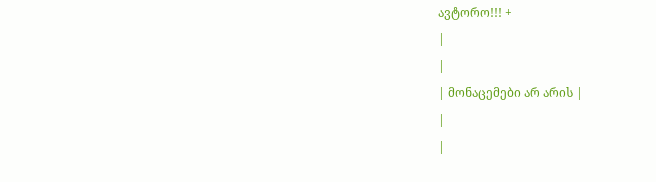ავტორო!!! +
|
|
| მონაცემები არ არის |
|
|